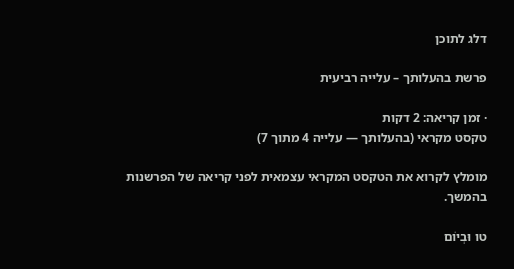דלג לתוכן

פרשת בהעלותך – עלייה רביעית

· זמן קריאה: 2 דקות
טקסט מקראי (בהעלותך — עלייה 4 מתוך 7)

מומלץ לקרוא את הטקסט המקראי עצמאית לפני קריאה של הפרשנות בהמשך.

טו וּבְיוֹם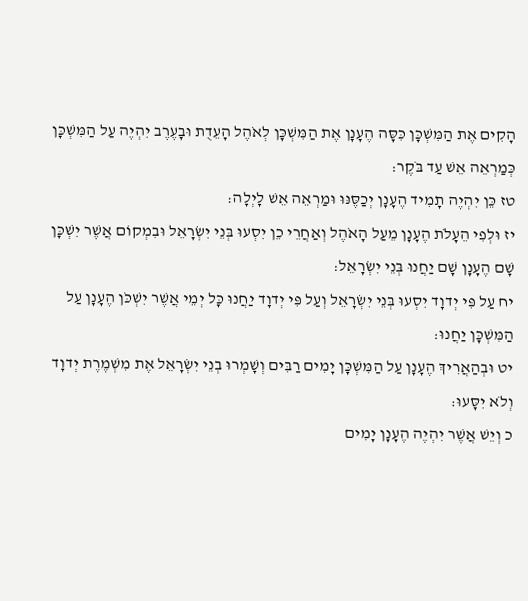הָקִים אֶת הַמִּשְׁכָּן כִּסָּה הֶעָנָן אֶת הַמִּשְׁכָּן לְאֹהֶל הָעֵדֻת וּבָעֶרֶב יִהְיֶה עַל הַמִּשְׁכָּן כְּמַרְאֵה אֵשׁ עַד בֹּקֶר׃
טז כֵּן יִהְיֶה תָמִיד הֶעָנָן יְכַסֶּנּוּ וּמַרְאֵה אֵשׁ לָיְלָה׃
יז וּלְפִי הֵעָלֹת הֶעָנָן מֵעַל הָאֹהֶל וְאַחֲרֵי כֵן יִסְעוּ בְּנֵי יִשְׂרָאֵל וּבִמְקוֹם אֲשֶׁר יִשְׁכָּן שָׁם הֶעָנָן שָׁם יַחֲנוּ בְּנֵי יִשְׂרָאֵל׃
יח עַל פִּי יְדוָד יִסְעוּ בְּנֵי יִשְׂרָאֵל וְעַל פִּי יְדוָד יַחֲנוּ כָּל יְמֵי אֲשֶׁר יִשְׁכֹּן הֶעָנָן עַל הַמִּשְׁכָּן יַחֲנוּ׃
יט וּבְהַאֲרִיךְ הֶעָנָן עַל הַמִּשְׁכָּן יָמִים רַבִּים וְשָׁמְרוּ בְנֵי יִשְׂרָאֵל אֶת מִשְׁמֶרֶת יְדוָד וְלֹא יִסָּעוּ׃
כ וְיֵשׁ אֲשֶׁר יִהְיֶה הֶעָנָן יָמִים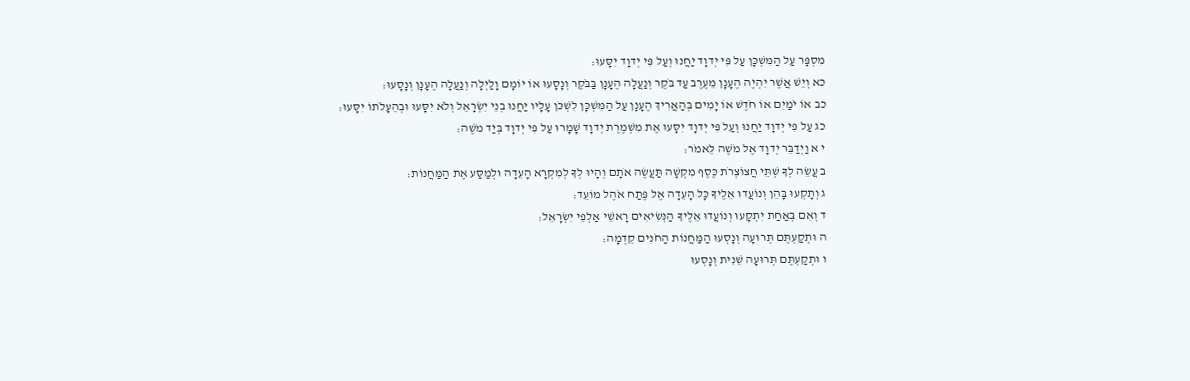מִסְפָּר עַל הַמִּשְׁכָּן עַל פִּי יְדוָד יַחֲנוּ וְעַל פִּי יְדוָד יִסָּעוּ׃
כא וְיֵשׁ אֲשֶׁר יִהְיֶה הֶעָנָן מֵעֶרֶב עַד בֹּקֶר וְנַעֲלָה הֶעָנָן בַּבֹּקֶר וְנָסָעוּ אוֹ יוֹמָם וָלַיְלָה וְנַעֲלָה הֶעָנָן וְנָסָעוּ׃
כב אוֹ יֹמַיִם אוֹ חֹדֶשׁ אוֹ יָמִים בְּהַאֲרִיךְ הֶעָנָן עַל הַמִּשְׁכָּן לִשְׁכֹּן עָלָיו יַחֲנוּ בְנֵי יִשְׂרָאֵל וְלֹא יִסָּעוּ וּבְהֵעָלֹתוֹ יִסָּעוּ׃
כג עַל פִּי יְדוָד יַחֲנוּ וְעַל פִּי יְדוָד יִסָּעוּ אֶת מִשְׁמֶרֶת יְדוָד שָׁמָרוּ עַל פִּי יְדוָד בְּיַד מֹשֶׁה׃
י א וַיְדַבֵּר יְדוָד אֶל מֹשֶׁה לֵּאמֹר׃
ב עֲשֵׂה לְךָ שְׁתֵּי חֲצוֹצְרֹת כֶּסֶף מִקְשָׁה תַּעֲשֶׂה אֹתָם וְהָיוּ לְךָ לְמִקְרָא הָעֵדָה וּלְמַסַּע אֶת הַמַּחֲנוֹת׃
ג וְתָקְעוּ בָּהֵן וְנוֹעֲדוּ אֵלֶיךָ כָּל הָעֵדָה אֶל פֶּתַח אֹהֶל מוֹעֵד׃
ד וְאִם בְּאַחַת יִתְקָעוּ וְנוֹעֲדוּ אֵלֶיךָ הַנְּשִׂיאִים רָאשֵׁי אַלְפֵי יִשְׂרָאֵל׃
ה וּתְקַעְתֶּם תְּרוּעָה וְנָסְעוּ הַמַּחֲנוֹת הַחֹנִים קֵדְמָה׃
ו וּתְקַעְתֶּם תְּרוּעָה שֵׁנִית וְנָסְעוּ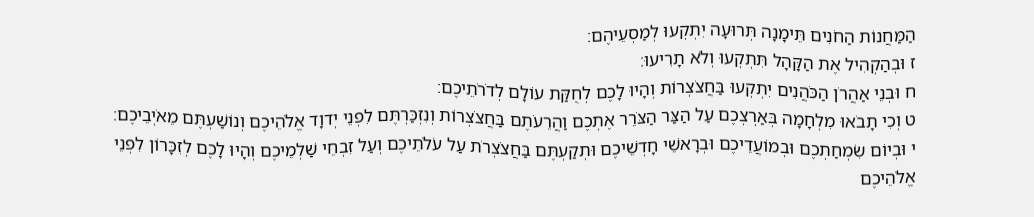הַמַּחֲנוֹת הַחֹנִים תֵּימָנָה תְּרוּעָה יִתְקְעוּ לְמַסְעֵיהֶם׃
ז וּבְהַקְהִיל אֶת הַקָּהָל תִּתְקְעוּ וְלֹא תָרִיעוּ׃
ח וּבְנֵי אַהֲרֹן הַכֹּהֲנִים יִתְקְעוּ בַּחֲצֹצְרוֹת וְהָיוּ לָכֶם לְחֻקַּת עוֹלָם לְדֹרֹתֵיכֶם׃
ט וְכִי תָבֹאוּ מִלְחָמָה בְּאַרְצְכֶם עַל הַצַּר הַצֹּרֵר אֶתְכֶם וַהֲרֵעֹתֶם בַּחֲצֹצְרוֹת וְנִזְכַּרְתֶּם לִפְנֵי יְדוָד אֱלֹהֵיכֶם וְנוֹשַׁעְתֶּם מֵאֹיְבֵיכֶם׃
י וּבְיוֹם שִׂמְחַתְכֶם וּבְמוֹעֲדֵיכֶם וּבְרָאשֵׁי חָדְשֵׁיכֶם וּתְקַעְתֶּם בַּחֲצֹצְרֹת עַל עֹלֹתֵיכֶם וְעַל זִבְחֵי שַׁלְמֵיכֶם וְהָיוּ לָכֶם לְזִכָּרוֹן לִפְנֵי אֱלֹהֵיכֶם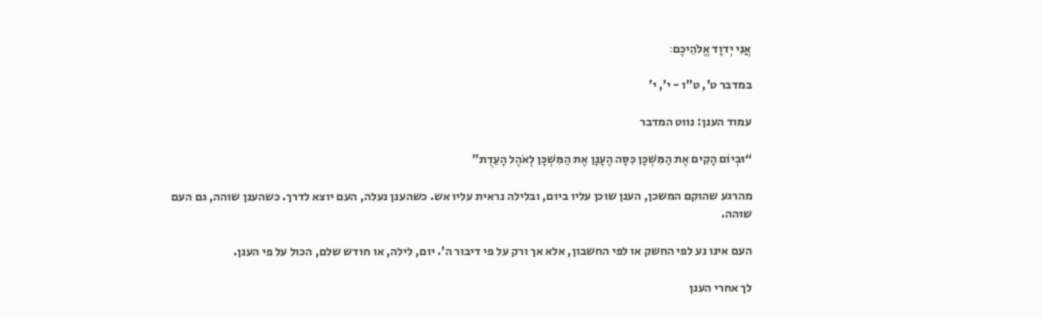אֲנִי יְדוָד אֱלֹהֵיכֶם׃

במדבר ט’, ט”ו - י’, י’

עמוד הענן: נווט המדבר

“וּבְיוֹם הָקִים אֶת הַמִּשְׁכָּן כִּסָּה הֶעָנָן אֶת הַמִּשְׁכָּן לְאֹהֶל הָעֵדֻת”

מהרגע שהוקם המשכן, הענן שוכן עליו ביום, ובלילה נראית עליו אש. כשהענן נעלה, העם יוצא לדרך. כשהענן שוהה, גם העם שוהה.

העם אינו נע לפי החשק או לפי החשבון, אלא אך ורק על פי דיבור ה’. יום, לילה, או חודש שלם, הכול על פי הענן.

לך אחרי הענן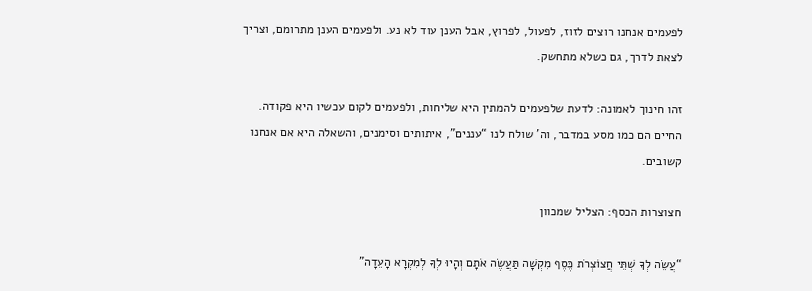לפעמים אנחנו רוצים לזוז, לפעול, לפרוץ, אבל הענן עוד לא נע. ולפעמים הענן מתרומם, וצריך לצאת לדרך, גם כשלא מתחשק.

זהו חינוך לאמונה: לדעת שלפעמים להמתין היא שליחות, ולפעמים לקום עכשיו היא פקודה. החיים הם כמו מסע במדבר, וה’ שולח לנו “עננים”, איתותים וסימנים, והשאלה היא אם אנחנו קשובים.

חצוצרות הכסף: הצליל שמכוון

“עֲשֵׂה לְךָ שְׁתֵּי חֲצוֹצְרֹת כֶּסֶף מִקְשָׁה תַּעֲשֶׂה אֹתָם וְהָיוּ לְךָ לְמִקְרָא הָעֵדָה”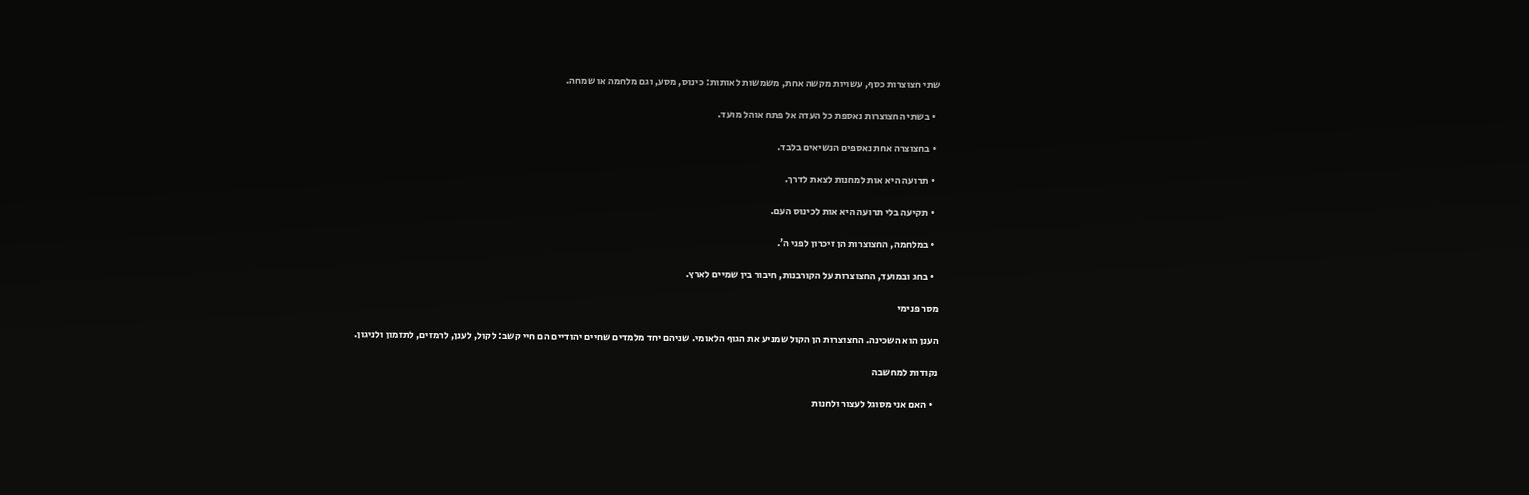שתי חצוצרות כסף, עשויות מקשה אחת, משמשות לאותות: כינוס, מסע, וגם מלחמה או שמחה.

  • בשתי החצוצרות נאספת כל העדה אל פתח אוהל מועד.

  • בחצוצרה אחת נאספים הנשיאים בלבד.

  • תרועה היא אות למחנות לצאת לדרך.

  • תקיעה בלי תרועה היא אות לכינוס העם.

  • במלחמה, החצוצרות הן זיכרון לפני ה’.

  • בחג ובמועד, החצוצרות על הקורבנות, חיבור בין שמיים לארץ.

מסר פנימי

הענן הוא השכינה. החצוצרות הן הקול שמניע את הגוף הלאומי. שניהם יחד מלמדים שחיים יהודיים הם חיי קשב: לקול, לענן, לרמזים, לתזמון ולניגון.

נקודות למחשבה

  • האם אני מסוגל לעצור ולחנות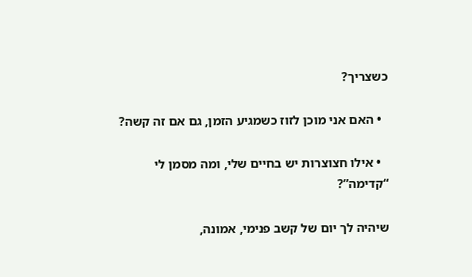כשצריך?

  • האם אני מוכן לזוז כשמגיע הזמן, גם אם זה קשה?

  • אילו חצוצרות יש בחיים שלי, ומה מסמן לי “קדימה”?

שיהיה לך יום של קשב פנימי, אמונה,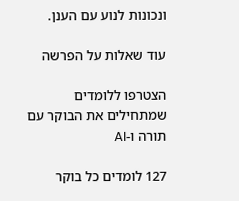ונכונות לנוע עם הענן.

עוד שאלות על הפרשה

הצטרפו ללומדים שמתחילים את הבוקר עם תורה ו-AI

127 לומדים כל בוקר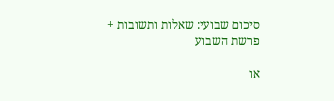סיכום שבועי: שאלות ותשובות + פרשת השבוע

או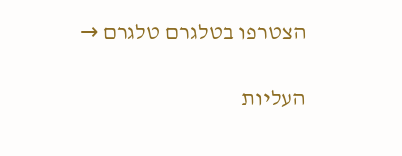הצטרפו בטלגרם טלגרם →

העליות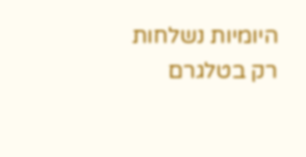היומיות נשלחות רק בטלגרם